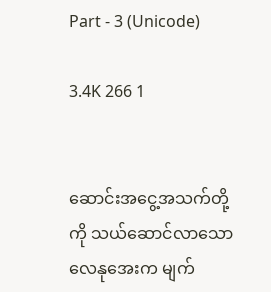Part - 3 (Unicode)

3.4K 266 1


ဆောင်းအငွေ့အသက်တို့ကို သယ်ဆောင်လာသော လေနုအေးက မျက်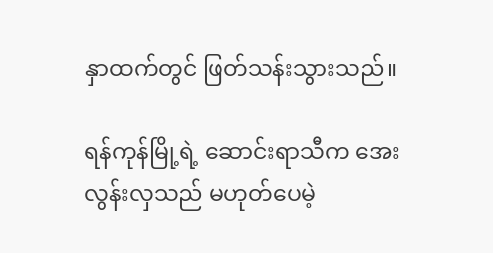နှာထက်တွင် ဖြတ်သန်းသွားသည်။

ရန်ကုန်မြို့ရဲ့ ဆောင်းရာသီက အေးလွန်းလှသည် မဟုတ်ပေမဲ့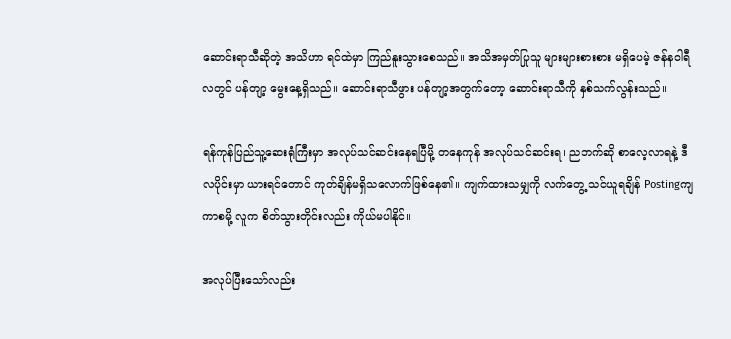ဆောင်းရာသီဆိုတဲ့ အသိဟာ ရင်ထဲမှာ ကြည်နူးသွားစေသည်။ အသိအမှတ်ပြုသူ များများစားစား မရှိပေမဲ့ ဇန်နဝါရီလတွင် ပန်တျာ့ မွေးနေ့ရှိသည်။ ဆောင်းရာသီဖွား ပန်တျာ့အတွက်တော့ ဆောင်းရာသီကို နှစ်သက်လွန်းသည်။

ရန်ကုန်ပြည်သူ့ဆေးရုံကြီးမှာ အလုပ်သင်ဆင်းနေရပြီမို့ တနေကုန် အလုပ်သင်ဆင်းရ၊ ညဘက်ဆို စာလေ့လာရနဲ့ ဒီလပိုင်းမှာ ယားရင်တောင် ကုတ်ချိန်မရှိသလောက်ဖြစ်နေ၏။ ကျက်ထားသမျှကို လက်တွေ့ သင်ယူရချိန် Postingကျကာစမို့ လူက စိတ်သွားတိုင်းလည်း ကိုယ်မပါနိုင်။

အလုပ်ပြီးသော်လည်း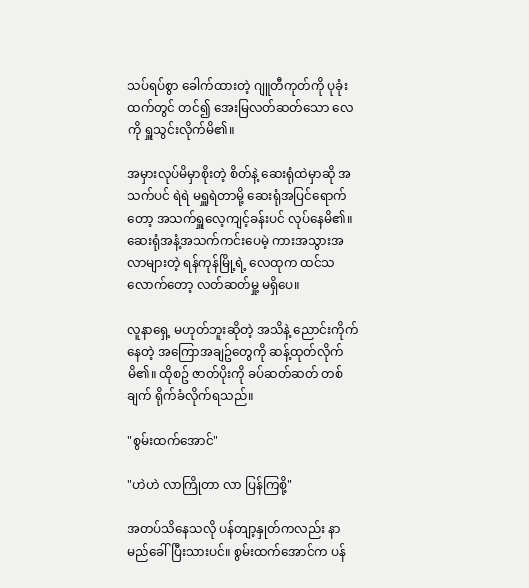သပ်ရပ်စွာ ခေါက်ထားတဲ့ ဂျူတီကုတ်ကို ပုခုံးထက်တွင် တင်၍ အေးမြလတ်ဆတ်သော လေကို ရှူသွင်းလိုက်မိ၏။

အမှားလုပ်မိမှာစိုးတဲ့ စိတ်နဲ့ ဆေးရုံထဲမှာဆို အသက်ပင် ရဲရဲ မရှူရဲတာမို့ ဆေးရုံအပြင်ရောက်တော့ အသက်ရှူလေ့ကျင့်ခန်းပင် လုပ်နေမိ၏။ ဆေးရုံအနံ့အသက်ကင်းပေမဲ့ ကားအသွားအလာများတဲ့ ရန်ကုန်မြို့ရဲ့ လေထုက ထင်သလောက်တော့ လတ်ဆတ်မှု့ မရှိပေ။

လူနာရှေ့ မဟုတ်ဘူးဆိုတဲ့ အသိနဲ့ ညောင်းကိုက်နေတဲ့ အကြောအချဥ်တွေကို ဆန့်ထုတ်လိုက်မိ၏။ ထိုစဥ် ဇာတ်ပိုးကို ခပ်ဆတ်ဆတ် တစ်ချက် ရိုက်ခံလိုက်ရသည်။

"စွမ်းထက်အောင်"

"ဟဲဟဲ လာကြိုတာ လာ ပြန်ကြစို့"

အတပ်သိနေသလို ပန်တျာ့နှုတ်ကလည်း နာမည်ခေါ်ပြီးသားပင်။ စွမ်းထက်အောင်က ပန်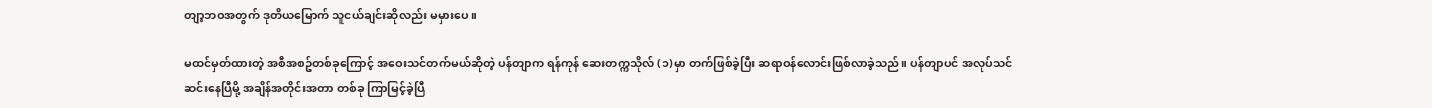တျာ့ဘဝအတွက် ဒုတိယမြောက် သူငယ်ချင်းဆိုလည်း မမှားပေ။

မထင်မှတ်ထားတဲ့ အစီအစဥ်တစ်ခုကြောင့် အဝေးသင်တက်မယ်ဆိုတဲ့ ပန်တျာက ရန်ကုန် ဆေးတက္ကသိုလ် (၁)မှာ တက်ဖြစ်ခဲ့ပြီး ဆရာဝန်လောင်းဖြစ်လာခဲ့သည်။ ပန်တျာပင် အလုပ်သင်ဆင်းနေပြီမို့ အချိန်အတိုင်းအတာ တစ်ခု ကြာမြင့်ခဲ့ပြီ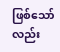ဖြစ်သော်လည်း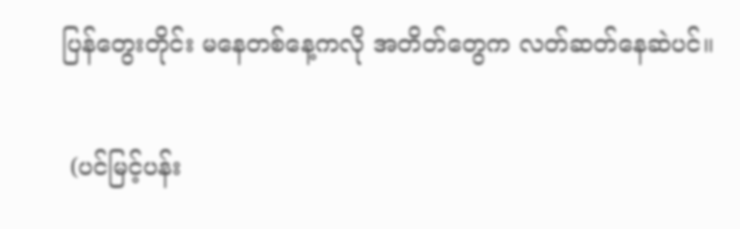ပြန်တွေးတိုင်း မနေတစ်နေ့ကလို အတိတ်တွေက လတ်ဆတ်နေဆဲပင်။

 (ပင်မြင့်ပန်း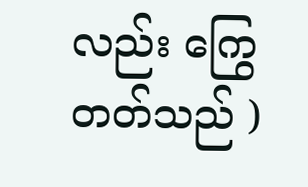လည်း ကြွေတတ်သည် )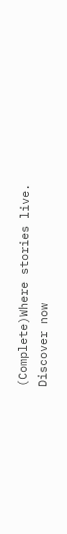(Complete)Where stories live. Discover now